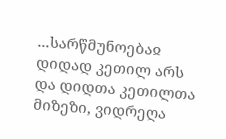...სარწმუნოებაჲ დიდად კეთილ არს და დიდთა კეთილთა მიზეზი, ვიდრეღა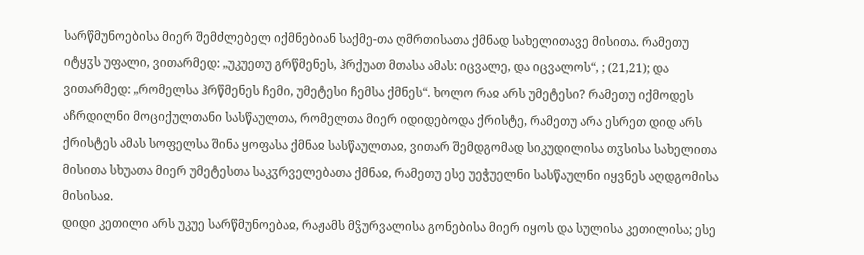სარწმუნოებისა მიერ შემძლებელ იქმნებიან საქმე-თა ღმრთისათა ქმნად სახელითავე მისითა. რამეთუ იტყჳს უფალი, ვითარმედ: „უკუეთუ გრწმენეს, ჰრქუათ მთასა ამას: იცვალე, და იცვალოს“, ; (21,21); და ვითარმედ: „რომელსა ჰრწმენეს ჩემი, უმეტესი ჩემსა ქმნეს“. ხოლო რაჲ არს უმეტესი? რამეთუ იქმოდეს აჩრდილნი მოციქულთანი სასწაულთა, რომელთა მიერ იდიდებოდა ქრისტე, რამეთუ არა ესრეთ დიდ არს ქრისტეს ამას სოფელსა შინა ყოფასა ქმნაჲ სასწაულთაჲ, ვითარ შემდგომად სიკუდილისა თჳსისა სახელითა მისითა სხუათა მიერ უმეტესთა საკჳრველებათა ქმნაჲ, რამეთუ ესე უეჭუელნი სასწაულნი იყვნეს აღდგომისა მისისაჲ.
დიდი კეთილი არს უკუე სარწმუნოებაჲ, რაჟამს მჴურვალისა გონებისა მიერ იყოს და სულისა კეთილისა; ესე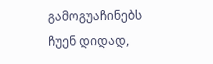გამოგუაჩინებს ჩუენ დიდად,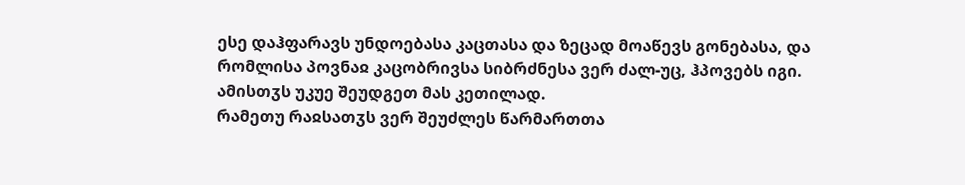ესე დაჰფარავს უნდოებასა კაცთასა და ზეცად მოაწევს გონებასა, და რომლისა პოვნაჲ კაცობრივსა სიბრძნესა ვერ ძალ-უც, ჰპოვებს იგი. ამისთჳს უკუე შეუდგეთ მას კეთილად.
რამეთუ რაჲსათჳს ვერ შეუძლეს წარმართთა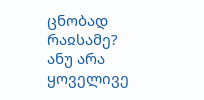ცნობად რაჲსამე? ანუ არა ყოველივე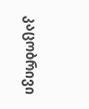კაცობრივი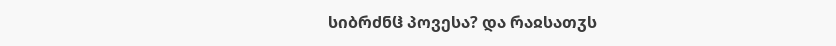სიბრძნჱ პოვესა? და რაჲსათჳს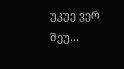უკუე ვერ შეუ...